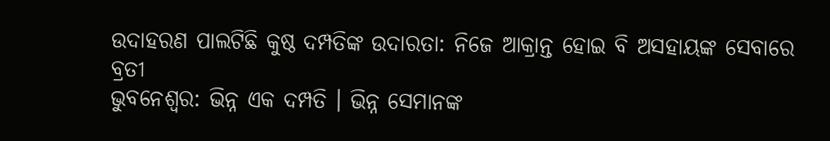ଉଦାହରଣ ପାଲଟିଛି କୁଷ୍ଠ ଦମ୍ପତିଙ୍କ ଉଦାରତା: ନିଜେ ଆକ୍ରାନ୍ତ ହୋଇ ବି ଅସହାୟଙ୍କ ସେବାରେ ବ୍ରତୀ
ଭୁବନେଶ୍ବର: ଭିନ୍ନ ଏକ ଦମ୍ପତି । ଭିନ୍ନ ସେମାନଙ୍କ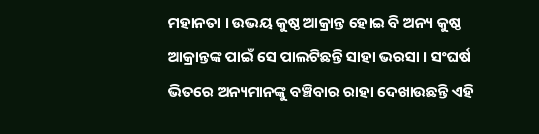ମହାନତା । ଉଭୟ କୁଷ୍ଠ ଆକ୍ରାନ୍ତ ହୋଇ ବି ଅନ୍ୟ କୁଷ୍ଠ ଆକ୍ରାନ୍ତଙ୍କ ପାଇଁ ସେ ପାଲଟିଛନ୍ତି ସାହା ଭରସା । ସଂଘର୍ଷ ଭିତରେ ଅନ୍ୟମାନଙ୍କୁ ବଞ୍ଚିବାର ରାହା ଦେଖାଉଛନ୍ତି ଏହି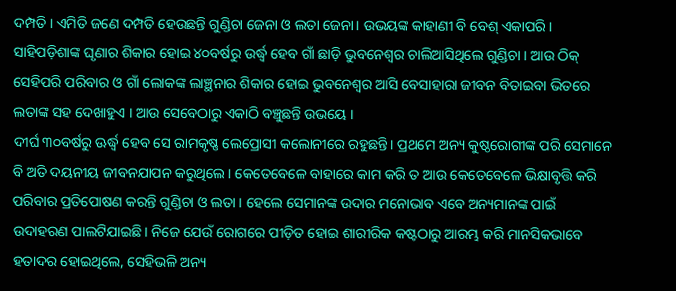ଦମ୍ପତି । ଏମିତି ଜଣେ ଦମ୍ପତି ହେଉଛନ୍ତି ଗୁଣ୍ଡିଚା ଜେନା ଓ ଲତା ଜେନା। ଉଭୟଙ୍କ କାହାଣୀ ବି ବେଶ୍ ଏକାପରି। ସାହିପଡ଼ିଶାଙ୍କ ଘୃଣାର ଶିକାର ହୋଇ ୪୦ବର୍ଷରୁ ଉର୍ଦ୍ଧ୍ବ ହେବ ଗାଁ ଛାଡ଼ି ଭୁବନେଶ୍ବର ଚାଲିଆସିଥିଲେ ଗୁଣ୍ଡିଚା । ଆଉ ଠିକ୍ ସେହିପରି ପରିବାର ଓ ଗାଁ ଲୋକଙ୍କ ଲାଞ୍ଛନାର ଶିକାର ହୋଇ ଭୁବନେଶ୍ବର ଆସି ବେସାହାରା ଜୀବନ ବିତାଇବା ଭିତରେ ଲତାଙ୍କ ସହ ଦେଖାହୁଏ । ଆଉ ସେବେଠାରୁ ଏକାଠି ବଞ୍ଚୁଛନ୍ତି ଉଭୟେ ।
ଦୀର୍ଘ ୩୦ବର୍ଷରୁ ଊର୍ଦ୍ଧ୍ବ ହେବ ସେ ରାମକୃଷ୍ଣ ଲେପ୍ରୋସୀ କଲୋନୀରେ ରହୁଛନ୍ତି। ପ୍ରଥମେ ଅନ୍ୟ କୁଷ୍ଠରୋଗୀଙ୍କ ପରି ସେମାନେ ବି ଅତି ଦୟନୀୟ ଜୀବନଯାପନ କରୁଥିଲେ। କେତେବେଳେ ବାହାରେ କାମ କରି ତ ଆଉ କେତେବେଳେ ଭିକ୍ଷାବୃତ୍ତି କରି ପରିବାର ପ୍ରତିପୋଷଣ କରନ୍ତି ଗୁଣ୍ଡିଚା ଓ ଲତା । ହେଲେ ସେମାନଙ୍କ ଉଦାର ମନୋଭାବ ଏବେ ଅନ୍ୟମାନଙ୍କ ପାଇଁ ଉଦାହରଣ ପାଲଟିଯାଇଛି। ନିଜେ ଯେଉଁ ରୋଗରେ ପୀଡ଼ିତ ହୋଇ ଶାରୀରିକ କଷ୍ଟଠାରୁ ଆରମ୍ଭ କରି ମାନସିକଭାବେ ହତାଦର ହୋଇଥିଲେ, ସେହିଭଳି ଅନ୍ୟ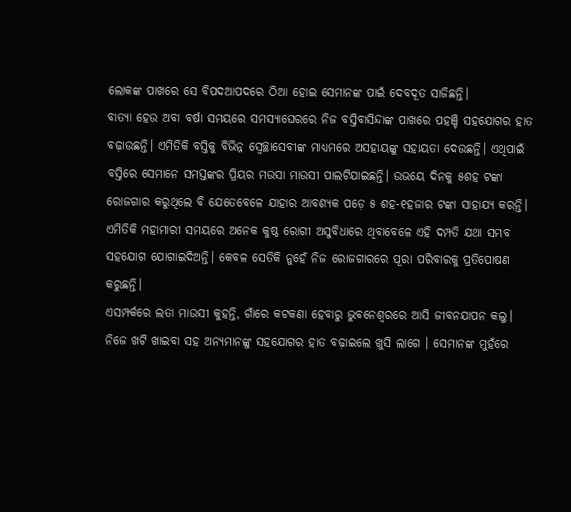ଲୋକଙ୍କ ପାଖରେ ସେ ବିପଦଆପଦରେ ଠିଆ ହୋଇ ସେମାନଙ୍କ ପାଇଁ ଦେବଦୂତ ସାଜିଛନ୍ତି।
ବାତ୍ୟା ହେଉ ଅବା ବର୍ଷା ସମୟରେ ସମସ୍ୟାଘେରରେ ନିଜ ବସ୍ତିବାସିନ୍ଦାଙ୍କ ପାଖରେ ପହଞ୍ଚି ସହଯୋଗର ହାତ ବଢ଼ାଉଛନ୍ତି। ଏମିତିକି ବସ୍ତିକୁ ବିଭିନ୍ନ ସ୍ବେଚ୍ଛାସେବୀଙ୍କ ମାଧ୍ୟମରେ ଅସହାୟଙ୍କୁ ସହାୟତା ଦେଉଛନ୍ତି। ଏଥିପାଇଁ ବସ୍ତିରେ ସେମାନେ ସମସ୍ତଙ୍କର ପ୍ରିୟର ମଉସା ମାଉସୀ ପାଲଟିଯାଇଛନ୍ତି। ଉଭୟେ ଦିନକୁ ୫ଶହ ଟଙ୍କା ରୋଜଗାର କରୁଥିଲେ ବି ଯେତେବେଳେ ଯାହାର ଆବଶ୍ୟକ ପଡ଼େ ୫ ଶହ-୧ହଜାର ଟଙ୍କା ସାହାଯ୍ୟ କରନ୍ତି। ଏମିତିକି ମହାମାରୀ ସମୟରେ ଅନେକ କୁଷ୍ଠ ରୋଗୀ ଅସୁବିଧାରେ ଥିବାବେଳେ ଏହି ଦମ୍ପତି ଯଥା ସମ୍ଭବ ସହଯୋଗ ଯୋଗାଇଦିଅନ୍ତି। କେବଳ ସେତିକି ନୁହେଁ ନିଜ ରୋଜଗାରରେ ପୂରା ପରିବାରକୁ ପ୍ରତିପୋଷଣ କରୁଛନ୍ତି।
ଏସମ୍ପର୍କରେ ଲତା ମାଉସୀ କୁହନ୍ତି, ଗାଁରେ କଟକଣା ହେବାରୁ ଭୁବନେଶ୍ବରରେ ଆସି ଜୀବନଯାପନ କଲୁ। ନିଜେ ଖଟି ଖାଇବା ସହ ଅନ୍ୟମାନଙ୍କୁ ସହଯୋଗର ହାତ ବଢ଼ାଇଲେ ଖୁସି ଲାଗେ । ସେମାନଙ୍କ ମୁହଁରେ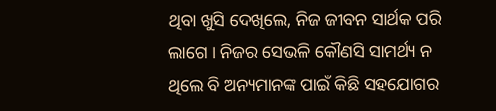ଥିବା ଖୁସି ଦେଖିଲେ, ନିଜ ଜୀବନ ସାର୍ଥକ ପରି ଲାଗେ । ନିଜର ସେଭଳି କୌଣସି ସାମର୍ଥ୍ୟ ନ ଥିଲେ ବି ଅନ୍ୟମାନଙ୍କ ପାଇଁ କିଛି ସହଯୋଗର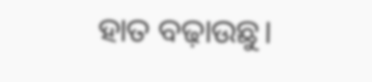ହାତ ବଢ଼ାଉଛୁ।